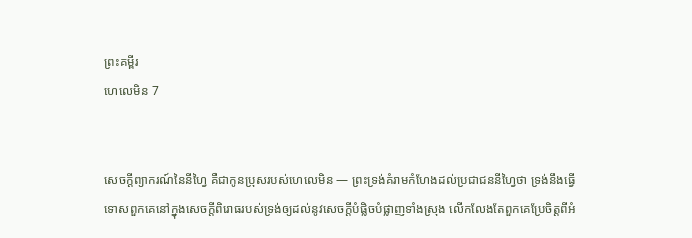ព្រះគម្ពីរ
ហេលេមិន 7


សេចក្ដីព្យាករណ៍នៃនីហ្វៃ គឺជាកូនប្រុសរបស់ហេលេមិន — ព្រះទ្រង់គំរាមកំហែងដល់ប្រជាជននីហ្វៃថា ទ្រង់នឹងធ្វើទោសពួកគេនៅក្នុងសេចក្ដីពិរោធរបស់ទ្រង់ឲ្យដល់នូវសេចក្ដីបំផ្លិចបំផ្លាញទាំងស្រុង លើកលែងតែពួកគេប្រែចិត្តពីអំ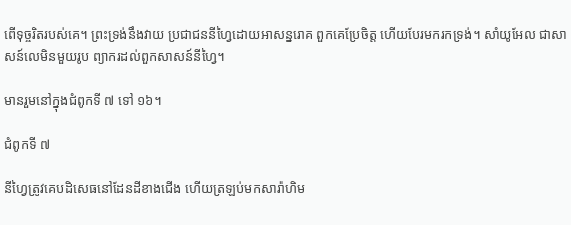ពើទុច្ចរិតរបស់គេ។ ព្រះទ្រង់នឹងវាយ ប្រជាជននីហ្វៃដោយអាសន្នរោគ ពួកគេប្រែចិត្ត ហើយបែរមករកទ្រង់។ សាំយូអែល ជាសាសន៍លេមិនមួយរូប ព្យាករដល់ពួកសាសន៍នីហ្វៃ។

មានរួមនៅក្នុងជំពូកទី ៧ ទៅ ១៦។

ជំពូកទី ៧

នីហ្វៃត្រូវគេបដិសេធនៅដែនដីខាងជើង ហើយត្រឡប់មកសារ៉ាហិម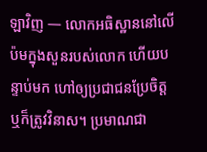ឡាវិញ — លោកអធិស្ឋាននៅលើប៉មក្នុងសួនរបស់លោក ហើយបន្ទាប់មក ហៅឲ្យប្រជាជនប្រែចិត្ត ឬក៏ត្រូវវិនាស។ ប្រមាណជា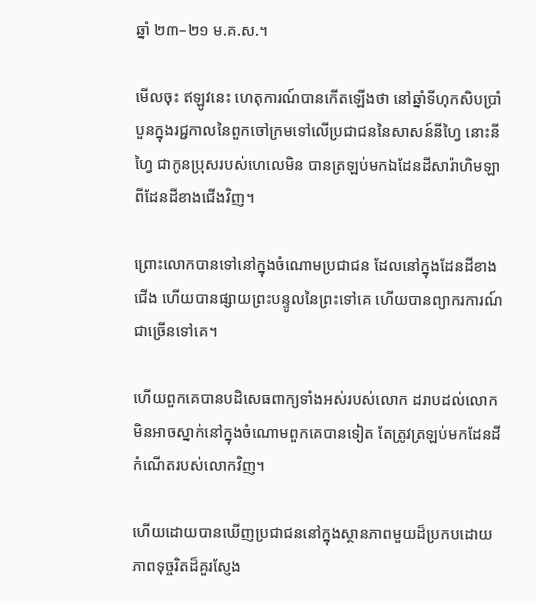ឆ្នាំ ២៣–២១ ម.គ.ស.។

មើលចុះ ឥឡូវនេះ ហេតុការណ៍បានកើតឡើងថា នៅឆ្នាំទីហុកសិបប្រាំបួនក្នុងរជ្ជកាលនៃពួកចៅក្រមទៅលើប្រជាជននៃសាសន៍នីហ្វៃ នោះនីហ្វៃ ជាកូនប្រុសរបស់ហេលេមិន បានត្រឡប់មកឯដែនដីសារ៉ាហិមឡាពីដែនដីខាងជើងវិញ។

ព្រោះលោកបានទៅនៅក្នុងចំណោមប្រជាជន ដែលនៅក្នុងដែនដីខាងជើង ហើយបានផ្សាយព្រះបន្ទូលនៃព្រះទៅគេ ហើយបានព្យាករការណ៍ជាច្រើនទៅគេ។

ហើយពួកគេបានបដិសេធពាក្យទាំងអស់របស់លោក ដរាបដល់លោកមិនអាចស្នាក់នៅក្នុងចំណោមពួកគេបានទៀត តែត្រូវត្រឡប់មកដែនដីកំណើតរបស់លោកវិញ។

ហើយដោយបានឃើញប្រជាជននៅក្នុងស្ថានភាពមួយដ៏ប្រកបដោយភាពទុច្ចរិតដ៏គួរស្ញែង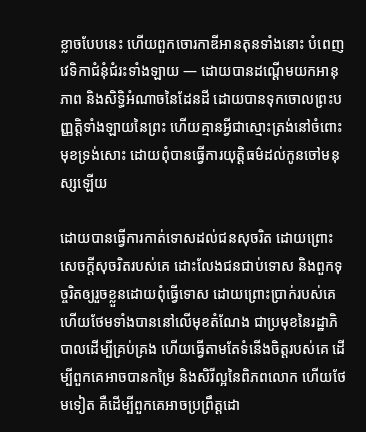ខ្លាចបែបនេះ ហើយពួកចោរកាឌីអានតុនទាំងនោះ បំពេញវេទិកាជំនុំជំរះទាំងឡាយ — ដោយបានដណ្ដើមយកអានុភាព និងសិទ្ធិអំណាចនៃដែនដី ដោយបានទុកចោលព្រះបញ្ញត្តិទាំងឡាយនៃព្រះ ហើយគ្មានអ្វីជាស្មោះត្រង់នៅចំពោះមុខទ្រង់សោះ ដោយពុំបានធ្វើការយុត្តិធម៌ដល់កូនចៅមនុស្សឡើយ

ដោយបានធ្វើការកាត់ទោសដល់ជនសុចរិត ដោយព្រោះសេចក្ដីសុចរិតរបស់គេ ដោះលែងជនជាប់ទោស និងពួកទុច្ចរិតឲ្យរួចខ្លួនដោយពុំធ្វើទោស ដោយព្រោះប្រាក់របស់គេ ហើយថែមទាំងបាននៅលើមុខតំណែង ជាប្រមុខនៃរដ្ឋាភិបាលដើម្បីគ្រប់គ្រង ហើយធ្វើតាមតែទំនើងចិត្តរបស់គេ ដើម្បីពួកគេអាចបានកម្រៃ និងសិរីល្អនៃពិភពលោក ហើយថែមទៀត គឺដើម្បីពួកគេអាចប្រព្រឹត្តដោ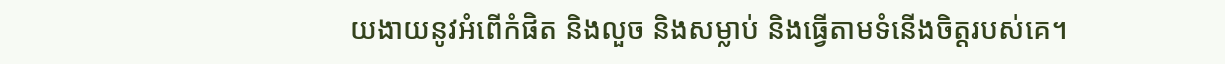យងាយនូវអំពើកំផិត និងលួច និងសម្លាប់ និងធ្វើតាមទំនើងចិត្តរបស់គេ។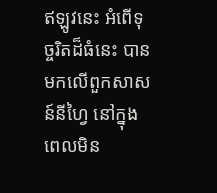ឥឡូវនេះ អំពើទុច្ចរិតដ៏ធំនេះ បានមកលើពួកសាសន៍នីហ្វៃ នៅក្នុងពេលមិន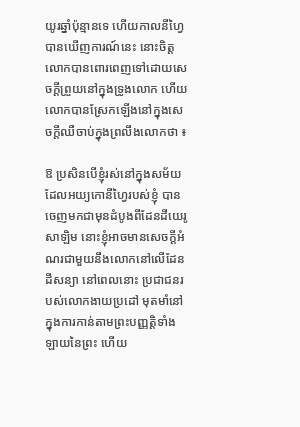យូរឆ្នាំប៉ុន្មានទេ ហើយកាលនីហ្វៃបានឃើញការណ៍នេះ នោះចិត្តលោកបានពោរពេញទៅដោយសេចក្ដីព្រួយនៅក្នុងទ្រូងលោក ហើយលោកបានស្រែកឡើងនៅក្នុងសេចក្ដីឈឺចាប់ក្នុងព្រលឹងលោកថា ៖

ឱ ប្រសិនបើខ្ញុំរស់នៅក្នុងសម័យដែលអយ្យកោនីហ្វៃរបស់ខ្ញុំ បានចេញមកជាមុនដំបូងពីដែនដីយេរូសាឡិម នោះខ្ញុំអាចមានសេចក្ដីអំណរជាមួយនឹងលោកនៅលើដែនដីសន្យា នៅពេលនោះ ប្រជាជនរបស់លោកងាយប្រដៅ មុតមាំនៅក្នុងការកាន់តាមព្រះបញ្ញត្តិទាំងឡាយនៃព្រះ ហើយ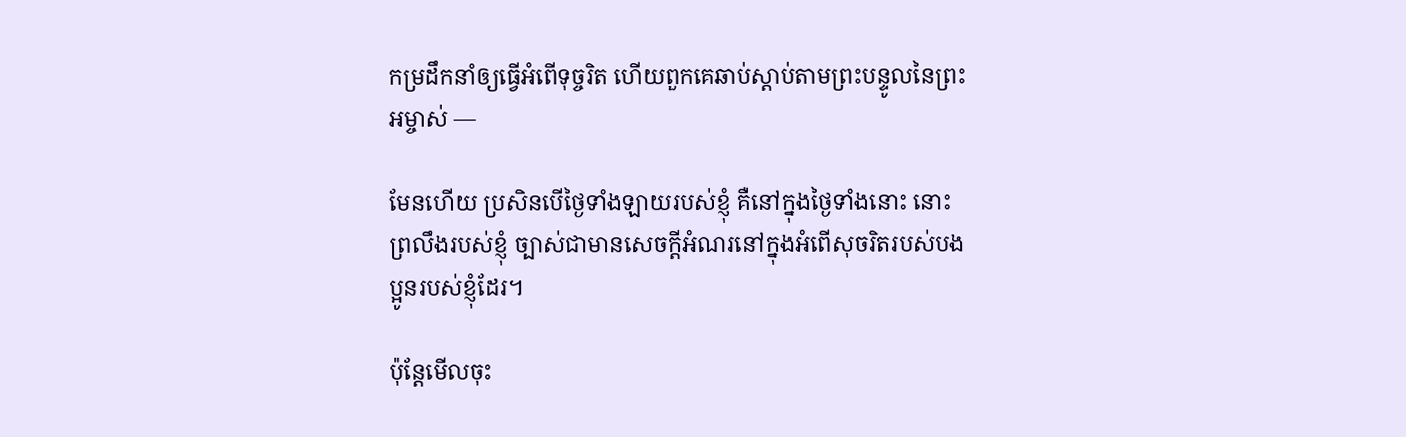កម្រដឹកនាំឲ្យធ្វើអំពើទុច្ចរិត ហើយពួកគេឆាប់ស្ដាប់តាមព្រះបន្ទូលនៃព្រះអម្ចាស់ —

មែនហើយ ប្រសិនបើថ្ងៃទាំងឡាយរបស់ខ្ញុំ គឺនៅក្នុងថ្ងៃទាំងនោះ នោះព្រលឹងរបស់ខ្ញុំ ច្បាស់ជាមានសេចក្ដីអំណរនៅក្នុងអំពើសុចរិតរបស់បងប្អូនរបស់ខ្ញុំដែរ។

ប៉ុន្តែមើលចុះ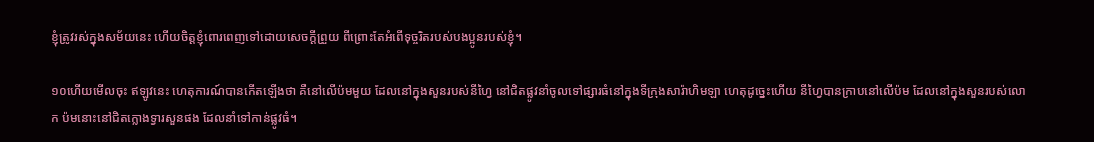ខ្ញុំត្រូវរស់ក្នុងសម័យនេះ ហើយចិត្តខ្ញុំពោរពេញទៅដោយសេចក្ដីព្រួយ ពីព្រោះតែអំពើទុច្ចរិតរបស់បងប្អូនរបស់ខ្ញុំ។

១០ហើយមើលចុះ ឥឡូវនេះ ហេតុការណ៍បានកើតឡើងថា គឺនៅលើប៉មមួយ ដែលនៅក្នុងសួនរបស់នីហ្វៃ នៅជិតផ្លូវនាំចូលទៅផ្សារធំនៅក្នុងទីក្រុងសារ៉ាហិមឡា ហេតុដូច្នេះហើយ នីហ្វៃបានក្រាបនៅលើប៉ម ដែលនៅក្នុងសួនរបស់លោក ប៉មនោះនៅជិតក្លោងទ្វារសួនផង ដែលនាំទៅកាន់ផ្លូវធំ។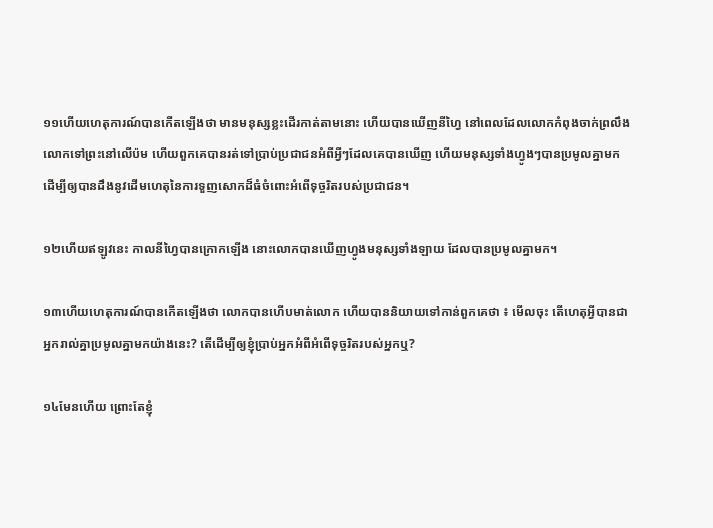១១ហើយហេតុការណ៍បានកើតឡើងថា មានមនុស្សខ្លះដើរកាត់តាមនោះ ហើយបានឃើញនីហ្វៃ នៅពេលដែលលោកកំពុងចាក់ព្រលឹងលោកទៅព្រះនៅលើប៉ម ហើយពួកគេបានរត់ទៅប្រាប់ប្រជាជនអំពីអ្វីៗដែលគេបានឃើញ ហើយមនុស្សទាំងហ្វូងៗបានប្រមូលគ្នាមក ដើម្បីឲ្យបានដឹងនូវដើមហេតុនៃការទួញសោកដ៏ធំចំពោះអំពើទុច្ចរិតរបស់ប្រជាជន។

១២ហើយឥឡូវនេះ កាលនីហ្វៃបានក្រោកឡើង នោះលោកបានឃើញហ្វូងមនុស្សទាំងឡាយ ដែលបានប្រមូលគ្នាមក។

១៣ហើយហេតុការណ៍បានកើតឡើងថា លោកបានហើបមាត់លោក ហើយបាននិយាយទៅកាន់ពួកគេថា ៖ មើលចុះ តើហេតុអ្វីបានជាអ្នករាល់គ្នាប្រមូលគ្នាមកយ៉ាងនេះ? តើដើម្បីឲ្យខ្ញុំប្រាប់អ្នកអំពីអំពើទុច្ចរិតរបស់អ្នកឬ?

១៤មែនហើយ ព្រោះតែខ្ញុំ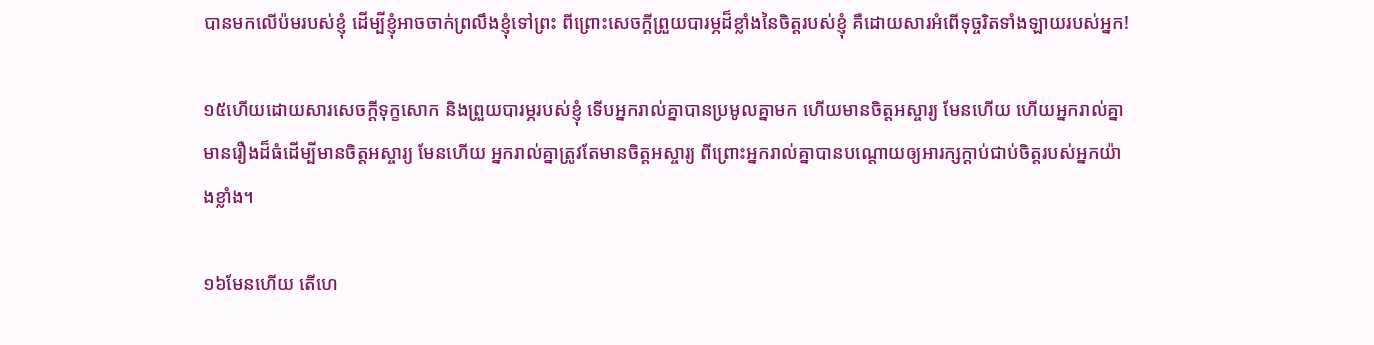បានមកលើប៉មរបស់ខ្ញុំ ដើម្បីខ្ញុំអាចចាក់ព្រលឹងខ្ញុំទៅព្រះ ពីព្រោះសេចក្ដីព្រួយបារម្ភដ៏ខ្លាំងនៃចិត្តរបស់ខ្ញុំ គឺដោយសារអំពើទុច្ចរិតទាំងឡាយរបស់អ្នក!

១៥ហើយដោយសារសេចក្ដីទុក្ខសោក និងព្រួយបារម្ភរបស់ខ្ញុំ ទើបអ្នករាល់គ្នាបានប្រមូលគ្នាមក ហើយមានចិត្តអស្ចារ្យ មែនហើយ ហើយអ្នករាល់គ្នាមានរឿងដ៏ធំដើម្បីមានចិត្តអស្ចារ្យ មែនហើយ អ្នករាល់គ្នាត្រូវតែមានចិត្តអស្ចារ្យ ពីព្រោះអ្នករាល់គ្នាបានបណ្ដោយឲ្យអារក្សក្ដាប់ជាប់ចិត្តរបស់អ្នកយ៉ាងខ្លាំង។

១៦មែនហើយ តើហេ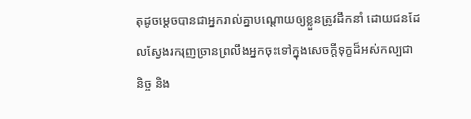តុដូចម្ដេចបានជាអ្នករាល់គ្នាបណ្ដោយឲ្យខ្លួនត្រូវដឹកនាំ ដោយជនដែលស្វែងរករុញច្រានព្រលឹងអ្នកចុះទៅក្នុងសេចក្ដីទុក្ខដ៏អស់កល្បជានិច្ច និង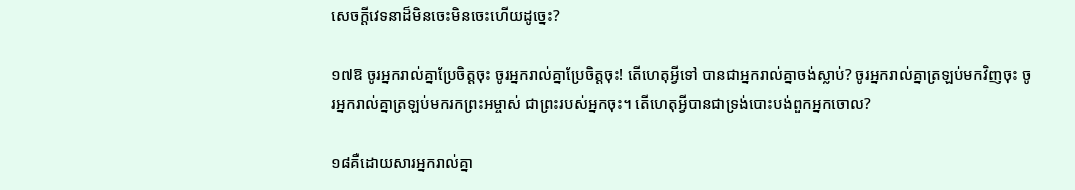សេចក្ដីវេទនាដ៏មិនចេះមិនចេះហើយដូច្នេះ?

១៧ឱ ចូរអ្នករាល់គ្នាប្រែចិត្តចុះ ចូរអ្នករាល់គ្នាប្រែចិត្តចុះ! តើហេតុអ្វីទៅ បានជាអ្នករាល់គ្នាចង់ស្លាប់? ចូរអ្នករាល់គ្នាត្រឡប់មកវិញចុះ ចូរអ្នករាល់គ្នាត្រឡប់មករកព្រះអម្ចាស់ ជាព្រះរបស់អ្នកចុះ។ តើហេតុអ្វីបានជាទ្រង់បោះបង់ពួកអ្នកចោល?

១៨គឺដោយសារអ្នករាល់គ្នា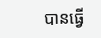បានធ្វើ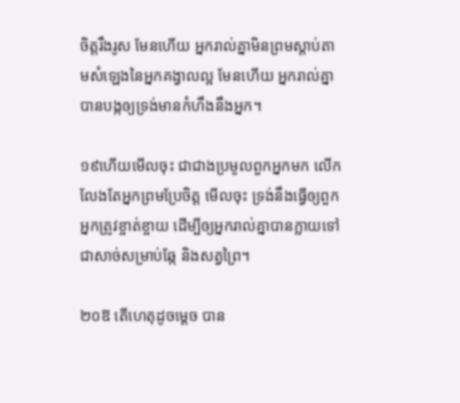ចិត្តរឹងរូស មែនហើយ អ្នករាល់គ្នាមិនព្រមស្ដាប់តាមសំឡេងនៃអ្នកគង្វាលល្អ មែនហើយ អ្នករាល់គ្នាបានបង្កឲ្យទ្រង់មានកំហឹងនឹងអ្នក។

១៩ហើយមើលចុះ ជាជាងប្រមូលពួកអ្នកមក លើកលែងតែអ្នកព្រមប្រែចិត្ត មើលចុះ ទ្រង់នឹងធ្វើឲ្យពួកអ្នកត្រូវខ្ចាត់ខ្ចាយ ដើម្បីឲ្យអ្នករាល់គ្នាបានក្លាយទៅជាសាច់សម្រាប់ឆ្កែ និងសត្វព្រៃ។

២០ឱ តើហេតុដូចម្ដេច បាន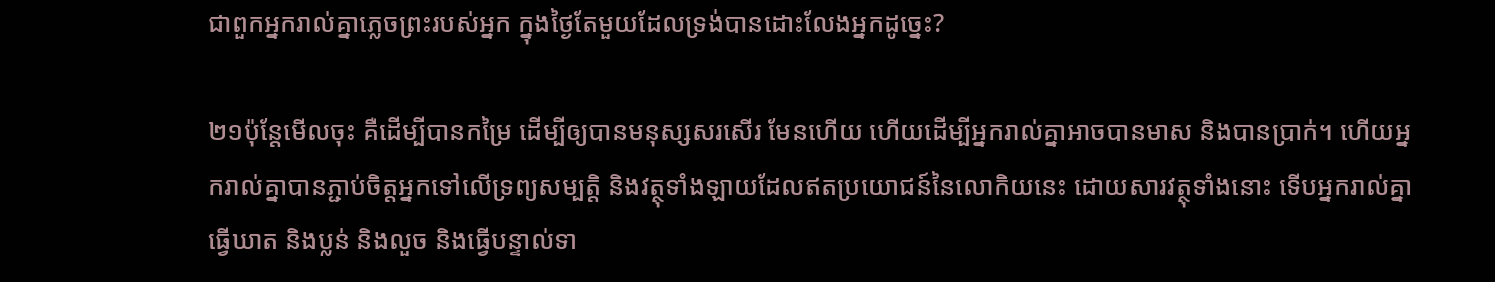ជាពួកអ្នករាល់គ្នាភ្លេចព្រះរបស់អ្នក ក្នុងថ្ងៃតែមួយដែលទ្រង់បានដោះលែងអ្នកដូច្នេះ?

២១ប៉ុន្តែមើលចុះ គឺដើម្បីបានកម្រៃ ដើម្បីឲ្យបានមនុស្សសរសើរ មែនហើយ ហើយដើម្បីអ្នករាល់គ្នាអាចបានមាស និងបានប្រាក់។ ហើយអ្នករាល់គ្នាបានភ្ជាប់ចិត្តអ្នកទៅលើទ្រព្យសម្បត្តិ និងវត្ថុទាំងឡាយដែលឥតប្រយោជន៍នៃលោកិយនេះ ដោយសារវត្ថុទាំងនោះ ទើបអ្នករាល់គ្នាធ្វើឃាត និងប្លន់ និងលួច និងធ្វើបន្ទាល់ទា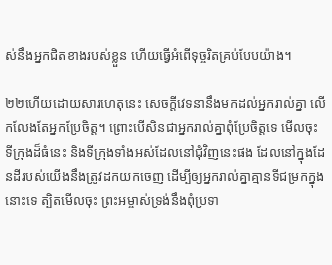ស់នឹងអ្នកជិតខាងរបស់ខ្លួន ហើយធ្វើអំពើទុច្ចរិតគ្រប់បែបយ៉ាង។

២២ហើយដោយសារហេតុនេះ សេចក្ដីវេទនានឹងមកដល់អ្នករាល់គ្នា លើកលែងតែអ្នកប្រែចិត្ត។ ព្រោះបើសិនជាអ្នករាល់គ្នាពុំប្រែចិត្តទេ មើលចុះ ទីក្រុងដ៏ធំនេះ និងទីក្រុងទាំងអស់ដែលនៅជុំវិញនេះផង ដែលនៅក្នុងដែនដីរបស់យើងនឹងត្រូវដកយកចេញ ដើម្បីឲ្យអ្នករាល់គ្នាគ្មានទីជម្រកក្នុងនោះទេ ត្បិតមើលចុះ ព្រះអម្ចាស់ទ្រង់នឹងពុំប្រទា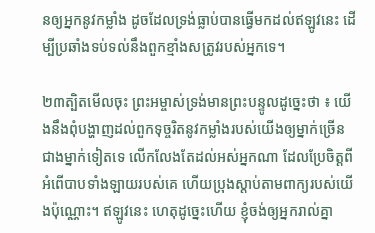នឲ្យអ្នកនូវកម្លាំង ដូចដែលទ្រង់ធ្លាប់បានធ្វើមកដល់ឥឡូវនេះ ដើម្បីប្រឆាំងទប់ទល់នឹងពួកខ្មាំងសត្រូវរបស់អ្នកទេ។

២៣ត្បិតមើលចុះ ព្រះអម្ចាស់ទ្រង់មានព្រះបន្ទូលដូច្នេះថា ៖ យើងនឹងពុំបង្ហាញដល់ពួកទុច្ចរិតនូវកម្លាំងរបស់យើងឲ្យម្នាក់ច្រើនជាងម្នាក់ទៀតទេ លើកលែងតែដល់អស់អ្នកណា ដែលប្រែចិត្តពីអំពើបាបទាំងឡាយរបស់គេ ហើយប្រុងស្ដាប់តាមពាក្យរបស់យើងប៉ុណ្ណោះ។ ឥឡូវនេះ ហេតុដូច្នេះហើយ ខ្ញុំចង់ឲ្យអ្នករាល់គ្នា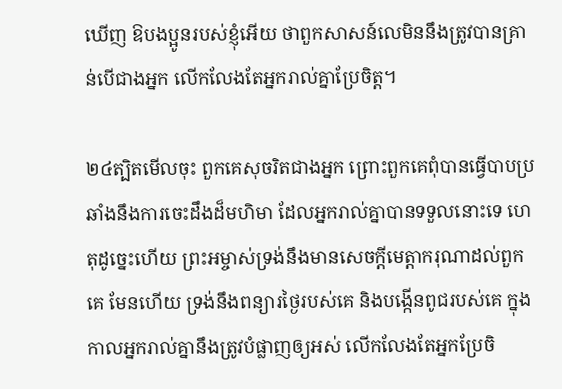ឃើញ ឱបងប្អូនរបស់ខ្ញុំអើយ ថាពួកសាសន៍លេមិននឹងត្រូវបានគ្រាន់បើជាងអ្នក លើកលែងតែអ្នករាល់គ្នាប្រែចិត្ត។

២៤ត្បិតមើលចុះ ពួកគេសុចរិតជាងអ្នក ព្រោះពួកគេពុំបានធ្វើបាបប្រឆាំងនឹងការចេះដឹងដ៏មហិមា ដែលអ្នករាល់គ្នាបានទទួលនោះទេ ហេតុដូច្នេះហើយ ព្រះអម្ចាស់ទ្រង់នឹងមានសេចក្ដីមេត្តាករុណាដល់ពួកគេ មែនហើយ ទ្រង់នឹងពន្យារថ្ងៃរបស់គេ និងបង្កើនពូជរបស់គេ ក្នុងកាលអ្នករាល់គ្នានឹងត្រូវបំផ្លាញឲ្យអស់ លើកលែងតែអ្នកប្រែចិ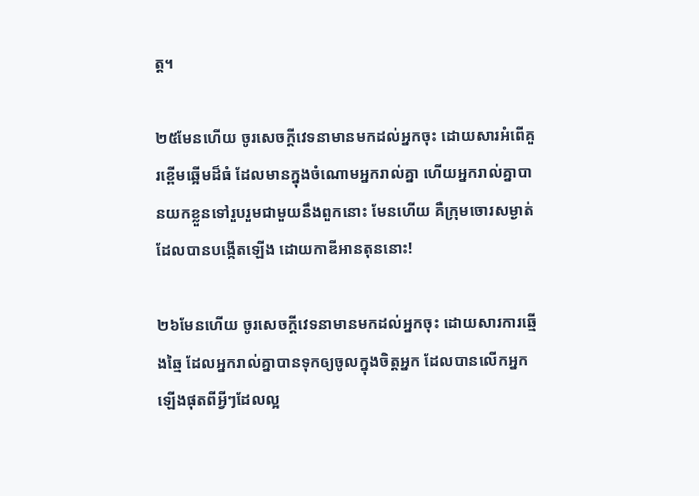ត្ត។

២៥មែនហើយ ចូរសេចក្ដីវេទនាមានមកដល់អ្នកចុះ ដោយសារអំពើគួរខ្ពើមឆ្អើមដ៏ធំ ដែលមានក្នុងចំណោមអ្នករាល់គ្នា ហើយអ្នករាល់គ្នាបានយកខ្លួនទៅរួបរួមជាមួយនឹងពួកនោះ មែនហើយ គឺក្រុមចោរសម្ងាត់ ដែលបានបង្កើតឡើង ដោយកាឌីអានតុននោះ!

២៦មែនហើយ ចូរសេចក្ដីវេទនាមានមកដល់អ្នកចុះ ដោយសារការឆ្មើងឆ្មៃ ដែលអ្នករាល់គ្នាបានទុកឲ្យចូលក្នុងចិត្តអ្នក ដែលបានលើកអ្នកឡើងផុតពីអ្វីៗដែលល្អ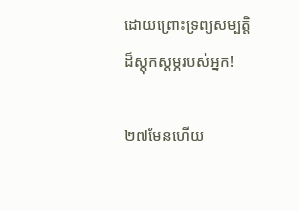ដោយព្រោះទ្រព្យសម្បត្តិដ៏ស្ដុកស្ដម្ភរបស់អ្នក!

២៧មែនហើយ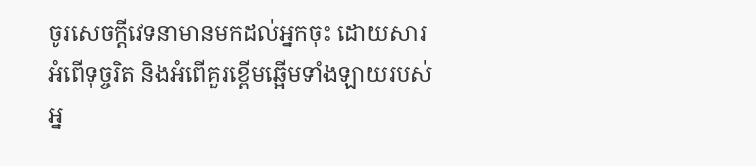ចូរសេចក្ដីវេទនាមានមកដល់អ្នកចុះ ដោយសារអំពើទុច្ចរិត និងអំពើគួរខ្ពើមឆ្អើមទាំងឡាយរបស់អ្ន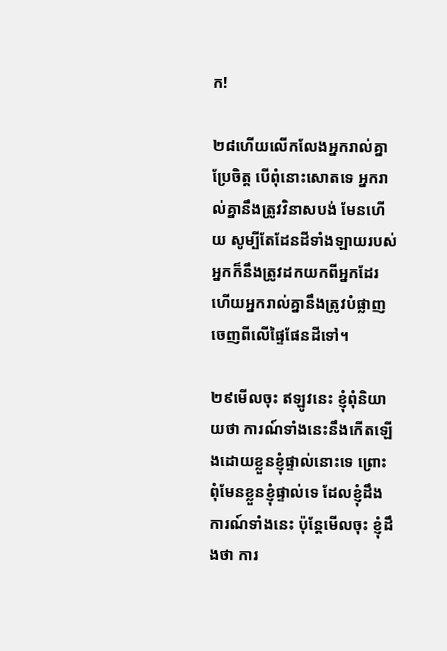ក!

២៨ហើយលើកលែងអ្នករាល់គ្នាប្រែចិត្ត បើពុំនោះសោតទេ អ្នករាល់គ្នានឹងត្រូវវិនាសបង់ មែនហើយ សូម្បីតែដែនដីទាំងឡាយរបស់អ្នកក៏នឹងត្រូវដកយកពីអ្នកដែរ ហើយអ្នករាល់គ្នានឹងត្រូវបំផ្លាញចេញពីលើផ្ទៃផែនដីទៅ។

២៩មើលចុះ ឥឡូវនេះ ខ្ញុំពុំនិយាយថា ការណ៍ទាំងនេះនឹងកើតឡើងដោយខ្លួនខ្ញុំផ្ទាល់នោះទេ ព្រោះពុំមែនខ្លួនខ្ញុំផ្ទាល់ទេ ដែលខ្ញុំដឹងការណ៍ទាំងនេះ ប៉ុន្តែមើលចុះ ខ្ញុំដឹងថា ការ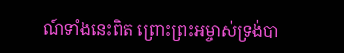ណ៍ទាំងនេះពិត ព្រោះព្រះអម្ចាស់ទ្រង់បា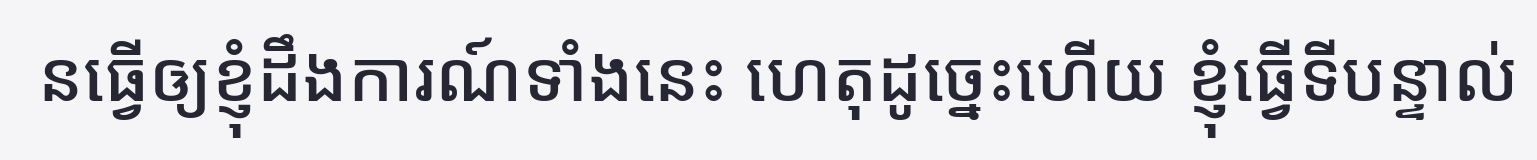នធ្វើឲ្យខ្ញុំដឹងការណ៍ទាំងនេះ ហេតុដូច្នេះហើយ ខ្ញុំធ្វើទីបន្ទាល់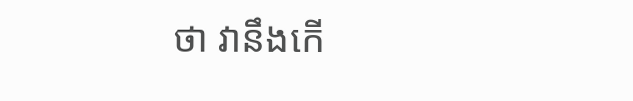ថា វានឹងកើ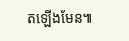តឡើងមែន៕